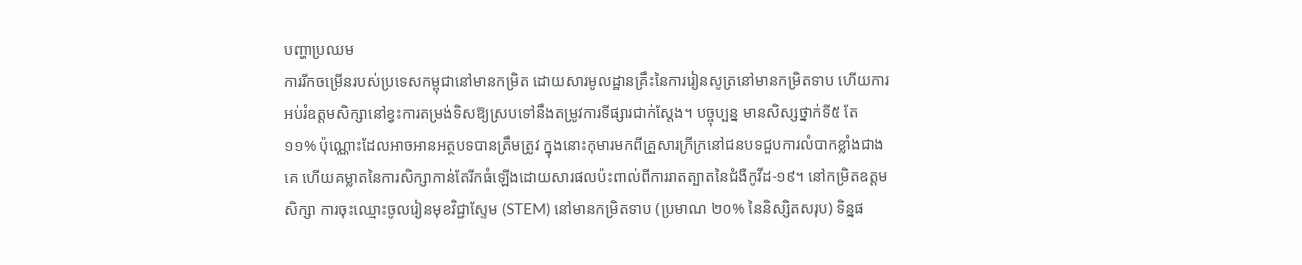បញ្ហាប្រឈម
ការរីកចម្រើនរបស់ប្រទេសកម្ពុជានៅមានកម្រិត ដោយសារមូលដ្ឋានគ្រឹះនៃការរៀនសូត្រនៅមានកម្រិតទាប ហើយការអប់រំឧត្តមសិក្សានៅខ្វះការតម្រង់ទិសឱ្យស្របទៅនឹងតម្រូវការទីផ្សារជាក់ស្តែង។ បច្ចុប្បន្ន មានសិស្សថ្នាក់ទី៥ តែ ១១% ប៉ុណ្ណោះដែលអាចអានអត្ថបទបានត្រឹមត្រូវ ក្នុងនោះកុមារមកពីគ្រួសារក្រីក្រនៅជនបទជួបការលំបាកខ្លាំងជាងគេ ហើយគម្លាតនៃការសិក្សាកាន់តែរីកធំឡើងដោយសារផលប៉ះពាល់ពីការរាតត្បាតនៃជំងឺកូវីដ-១៩។ នៅកម្រិតឧត្តមសិក្សា ការចុះឈ្មោះចូលរៀនមុខវិជ្ជាស្ទែម (STEM) នៅមានកម្រិតទាប (ប្រមាណ ២០% នៃនិស្សិតសរុប) ទិន្នផ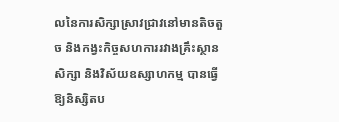លនៃការសិក្សាស្រាវជ្រាវនៅមានតិចតួច និងកង្វះកិច្ចសហការរវាងគ្រឹះស្ថានសិក្សា និងវិស័យឧស្សាហកម្ម បានធ្វើឱ្យនិស្សិតប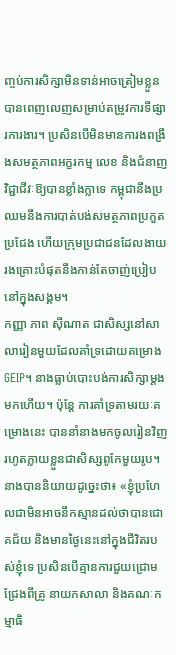ញ្ចប់ការសិក្សាមិនទាន់អាចត្រៀមខ្លួនបានពេញលេញសម្រាប់តម្រូវការទីផ្សារការងារ។ ប្រសិនបើមិនមានការងពង្រឹងសមត្ថភាពអក្ខរកម្ម លេខ និងជំនាញវិជ្ជាជីវៈឱ្យបានខ្លាំងក្លាទេ កម្ពុជានឹងប្រឈមនឹងការបាត់បង់សមត្ថភាពប្រកួតប្រជែង ហើយក្រុមប្រជាជនដែលងាយរងគ្រោះបំផុតនឹងកាន់តែចាញ់ប្រៀបនៅក្នុងសង្គម។
កញ្ញា ភាព ស៊ីណាត ជាសិស្សនៅសាលារៀនមួយដែលគាំទ្រដោយគម្រោង GEIP។ នាងធ្លាប់បោះបង់ការសិក្សាម្តងមកហើយ។ ប៉ុន្តែ ការគាំទ្រតាមរយៈគម្រោងនេះ បាននាំនាងមកចូលរៀនវិញ រហូតក្លាយខ្លួនជាសិស្សពូកែមួយរូប។ នាងបាននិយាយដូច្នេះថា៖ «ខ្ញុំប្រហែលជាមិនអាចនឹកស្មានដល់ថាបានជោគជ័យ និងមានថ្ងៃនេះនៅក្នុងជីវិតរបស់ខ្ញុំទេ ប្រសិនបើគ្មានការជួយជ្រោមជ្រែងពីគ្រូ នាយកសាលា និងគណៈកម្មាធិ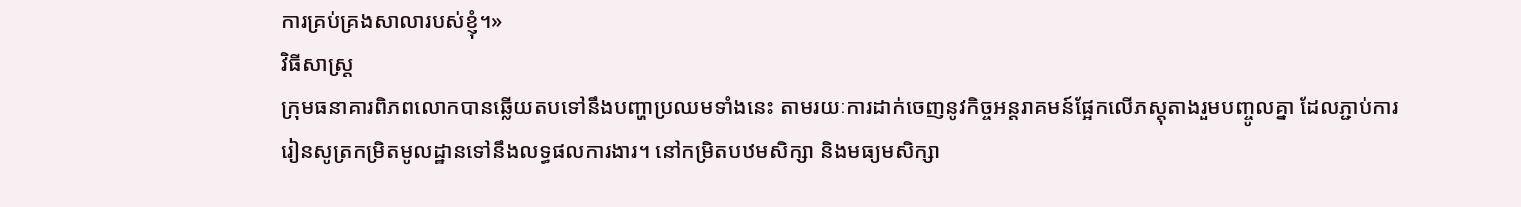ការគ្រប់គ្រងសាលារបស់ខ្ញុំ។»
វិធីសាស្រ្ត
ក្រុមធនាគារពិភពលោកបានឆ្លើយតបទៅនឹងបញ្ហាប្រឈមទាំងនេះ តាមរយៈការដាក់ចេញនូវកិច្ចអន្តរាគមន៍ផ្អែកលើភស្តុតាងរួមបញ្ចូលគ្នា ដែលភ្ជាប់ការរៀនសូត្រកម្រិតមូលដ្ឋានទៅនឹងលទ្ធផលការងារ។ នៅកម្រិតបឋមសិក្សា និងមធ្យមសិក្សា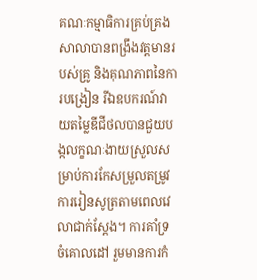គណៈកម្មាធិការគ្រប់គ្រងសាលាបានពង្រឹងវត្តមានរបស់គ្រូ និងគុណភាពនៃការបង្រៀន រីឯឧបករណ៍វាយតម្លៃឌីជីថលបានជួយបង្កលក្ខណៈងាយស្រួលសម្រាប់ការកែសម្រួលតម្រូវការរៀនសូត្រតាមពេលវេលាជាក់ស្តែង។ ការគាំទ្រចំគោលដៅ រួមមានការកំ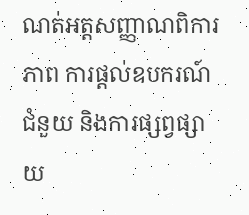ណត់អត្តសញ្ញាណពិការភាព ការផ្តល់ឧបករណ៍ជំនួយ និងការផ្សព្វផ្សាយ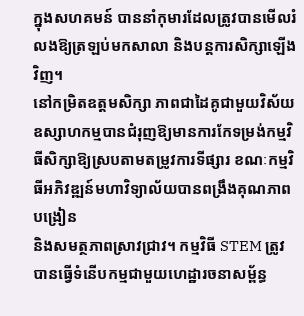ក្នុងសហគមន៍ បាននាំកុមារដែលត្រូវបានមើលរំលងឱ្យត្រឡប់មកសាលា និងបន្តការសិក្សាឡើងវិញ។
នៅកម្រិតឧត្តមសិក្សា ភាពជាដៃគូជាមួយវិស័យឧស្សាហកម្មបានជំរុញឱ្យមានការកែទម្រង់កម្មវិធីសិក្សាឱ្យស្របតាមតម្រូវការទីផ្សារ ខណៈកម្មវិធីអភិវឌ្ឍន៍មហាវិទ្យាល័យបានពង្រឹងគុណភាពបង្រៀន
និងសមត្ថភាពស្រាវជ្រាវ។ កម្មវិធី STEM ត្រូវបានធ្វើទំនើបកម្មជាមួយហេដ្ឋារចនាសម្ព័ន្ធ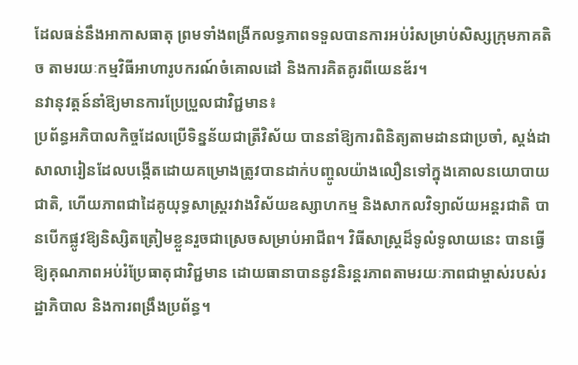ដែលធន់នឹងអាកាសធាតុ ព្រមទាំងពង្រីកលទ្ធភាពទទួលបានការអប់រំសម្រាប់សិស្សក្រុមភាគតិច តាមរយៈកម្មវិធីអាហារូបករណ៍ចំគោលដៅ និងការគិតគូរពីយេនឌ័រ។
នវានុវត្តន៍នាំឱ្យមានការប្រែប្រួលជាវិជ្ជមាន៖
ប្រព័ន្ធអភិបាលកិច្ចដែលប្រើទិន្នន័យជាត្រីវិស័យ បាននាំឱ្យការពិនិត្យតាមដានជាប្រចាំ, ស្តង់ដាសាលារៀនដែលបង្កើតដោយគម្រោងត្រូវបានដាក់បញ្ចូលយ៉ាងលឿនទៅក្នុងគោលនយោបាយជាតិ, ហើយភាពជាដៃគូយុទ្ធសាស្ត្ររវាងវិស័យឧស្សាហកម្ម និងសាកលវិទ្យាល័យអន្តរជាតិ បានបើកផ្លូវឱ្យនិស្សិតត្រៀមខ្លួនរួចជាស្រេចសម្រាប់អាជីព។ វិធីសាស្រ្តដ៏ទូលំទូលាយនេះ បានធ្វើឱ្យគុណភាពអប់រំប្រែធាតុជាវិជ្ជមាន ដោយធានាបាននូវនិរន្តរភាពតាមរយៈភាពជាម្ចាស់របស់រដ្ឋាភិបាល និងការពង្រឹងប្រព័ន្ធ។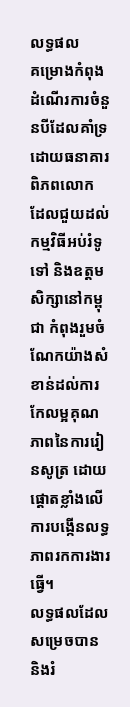លទ្ធផល
គម្រោងកំពុងដំណើរការចំនួនបីដែលគាំទ្រដោយធនាគារពិភពលោក ដែលជួយដល់កម្មវិធីអប់រំទូទៅ និងឧត្តមសិក្សានៅកម្ពុជា កំពុងរួមចំណែកយ៉ាងសំខាន់ដល់ការកែលម្អគុណភាពនៃការរៀនសូត្រ ដោយផ្តោតខ្លាំងលើការបង្កើនលទ្ធភាពរកការងារធ្វើ។
លទ្ធផលដែលសម្រេចបាន និងរំ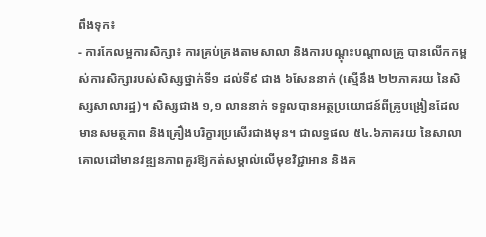ពឹងទុក៖
- ការកែលម្អការសិក្សា៖ ការគ្រប់គ្រងតាមសាលា និងការបណ្តុះបណ្តាលគ្រូ បានលើកកម្ពស់ការសិក្សារបស់សិស្សថ្នាក់ទី១ ដល់ទី៩ ជាង ៦សែននាក់ (ស្មើនឹង ២២ភាគរយ នៃសិស្សសាលារដ្ឋ)។ សិស្សជាង ១,១ លាននាក់ ទទួលបានអត្ថប្រយោជន៍ពីគ្រូបង្រៀនដែលមានសមត្ថភាព និងគ្រឿងបរិក្ខារប្រសើរជាងមុន។ ជាលទ្ធផល ៥៤.៦ភាគរយ នៃសាលាគោលដៅមានវឌ្ឍនភាពគួរឱ្យកត់សម្គាល់លើមុខវិជ្ជាអាន និងគ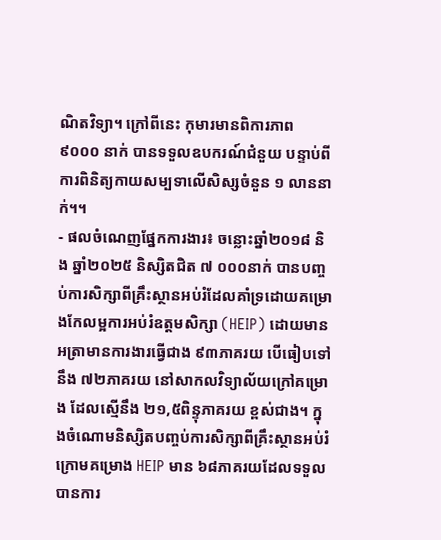ណិតវិទ្យា។ ក្រៅពីនេះ កុមារមានពិការភាព ៩០០០ នាក់ បានទទួលឧបករណ៍ជំនួយ បន្ទាប់ពីការពិនិត្យកាយសម្បទាលើសិស្សចំនួន ១ លាននាក់។។
- ផលចំណេញផ្នែកការងារ៖ ចន្លោះឆ្នាំ២០១៨ និង ឆ្នាំ២០២៥ និស្សិតជិត ៧ ០០០នាក់ បានបញ្ចប់ការសិក្សាពីគ្រឹះស្ថានអប់រំដែលគាំទ្រដោយគម្រោងកែលម្អការអប់រំឧត្តមសិក្សា (HEIP) ដោយមានអត្រាមានការងារធ្វើជាង ៩៣ភាគរយ បើធៀបទៅនឹង ៧២ភាគរយ នៅសាកលវិទ្យាល័យក្រៅគម្រោង ដែលស្មើនឹង ២១,៥ពិន្ទុភាគរយ ខ្ពស់ជាង។ ក្នុងចំណោមនិស្សិតបញ្ចប់ការសិក្សាពីគ្រឹះស្ថានអប់រំក្រោមគម្រោង HEIP មាន ៦៨ភាគរយដែលទទួលបានការ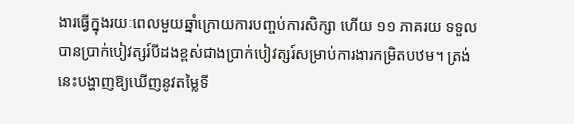ងារធ្វើក្នុងរយៈពេលមួយឆ្នាំក្រោយការបញ្ចប់ការសិក្សា ហើយ ១១ ភាគរយ ទទួលបានប្រាក់បៀវត្សរ៍បីដងខ្ពស់ជាងប្រាក់បៀវត្សរ៍សម្រាប់ការងារកម្រិតបឋម។ ត្រង់នេះបង្ហាញឱ្យឃើញនូវតម្លៃទី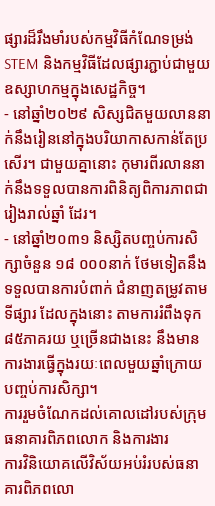ផ្សារដ៏រឹងមាំរបស់កម្មវិធីកំណែទម្រង់ STEM និងកម្មវិធីដែលផ្សារភ្ជាប់ជាមួយឧស្សាហកម្មក្នុងសេដ្ឋកិច្ច។
- នៅឆ្នាំ២០២៩ សិស្សជិតមួយលាននាក់នឹងរៀននៅក្នុងបរិយាកាសកាន់តែប្រសើរ។ ជាមួយគ្នានោះ កុមារពីរលាននាក់នឹងទទួលបានការពិនិត្យពិការភាពជារៀងរាល់ឆ្នាំ ដែរ។
- នៅឆ្នាំ២០៣១ និស្សិតបញ្ចប់ការសិក្សាចំនួន ១៨ ០០០នាក់ ថែមទៀតនឹងទទួលបានការបំពាក់ ជំនាញតម្រូវតាមទីផ្សារ ដែលក្នុងនោះ តាមការរំពឹងទុក ៨៥ភាគរយ ឬច្រើនជាងនេះ នឹងមានការងារធ្វើក្នុងរយៈពេលមួយឆ្នាំក្រោយបញ្ចប់ការសិក្សា។
ការរួមចំណែកដល់គោលដៅរបស់ក្រុមធនាគារពិភពលោក និងការងារ
ការវិនិយោគលើវិស័យអប់រំរបស់ធនាគារពិភពលោ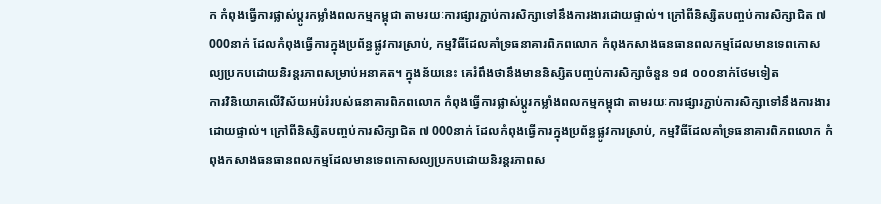ក កំពុងធ្វើការផ្លាស់ប្តូរកម្លាំងពលកម្មកម្ពុជា តាមរយៈការផ្សារភ្ជាប់ការសិក្សាទៅនឹងការងារដោយផ្ទាល់។ ក្រៅពីនិស្សិតបញ្ចប់ការសិក្សាជិត ៧ 000នាក់ ដែលកំពុងធ្វើការក្នុងប្រព័ន្ធផ្លូវការស្រាប់, កម្មវិធីដែលគាំទ្រធនាគារពិភពលោក កំពុងកសាងធនធានពលកម្មដែលមានទេពកោសល្យប្រកបដោយនិរន្តរភាពសម្រាប់អនាគត។ ក្នុងន័យនេះ គេរំពឹងថានឹងមាននិស្សិតបញ្ចប់ការសិក្សាចំនួន ១៨ ០០០នាក់ថែមទៀត
ការវិនិយោគលើវិស័យអប់រំរបស់ធនាគារពិភពលោក កំពុងធ្វើការផ្លាស់ប្តូរកម្លាំងពលកម្មកម្ពុជា តាមរយៈការផ្សារភ្ជាប់ការសិក្សាទៅនឹងការងារដោយផ្ទាល់។ ក្រៅពីនិស្សិតបញ្ចប់ការសិក្សាជិត ៧ 000នាក់ ដែលកំពុងធ្វើការក្នុងប្រព័ន្ធផ្លូវការស្រាប់, កម្មវិធីដែលគាំទ្រធនាគារពិភពលោក កំពុងកសាងធនធានពលកម្មដែលមានទេពកោសល្យប្រកបដោយនិរន្តរភាពស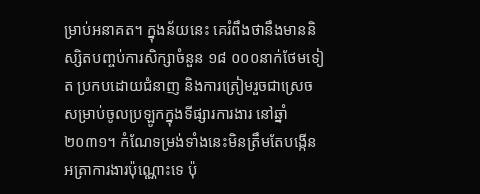ម្រាប់អនាគត។ ក្នុងន័យនេះ គេរំពឹងថានឹងមាននិស្សិតបញ្ចប់ការសិក្សាចំនួន ១៨ ០០០នាក់ថែមទៀត ប្រកបដោយជំនាញ និងការត្រៀមរួចជាស្រេចសម្រាប់ចូលប្រឡូកក្នុងទីផ្សារការងារ នៅឆ្នាំ២០៣១។ កំណែទម្រង់ទាំងនេះមិនត្រឹមតែបង្កើនអត្រាការងារប៉ុណ្ណោះទេ ប៉ុ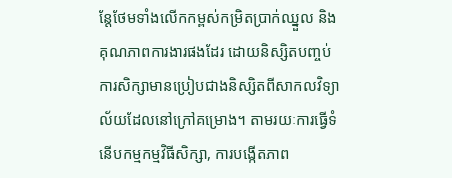ន្តែថែមទាំងលើកកម្ពស់កម្រិតប្រាក់ឈ្នួល និងគុណភាពការងារផងដែរ ដោយនិស្សិតបញ្ចប់ការសិក្សាមានប្រៀបជាងនិស្សិតពីសាកលវិទ្យាល័យដែលនៅក្រៅគម្រោង។ តាមរយៈការធ្វើទំនើបកម្មកម្មវិធីសិក្សា, ការបង្កើតភាព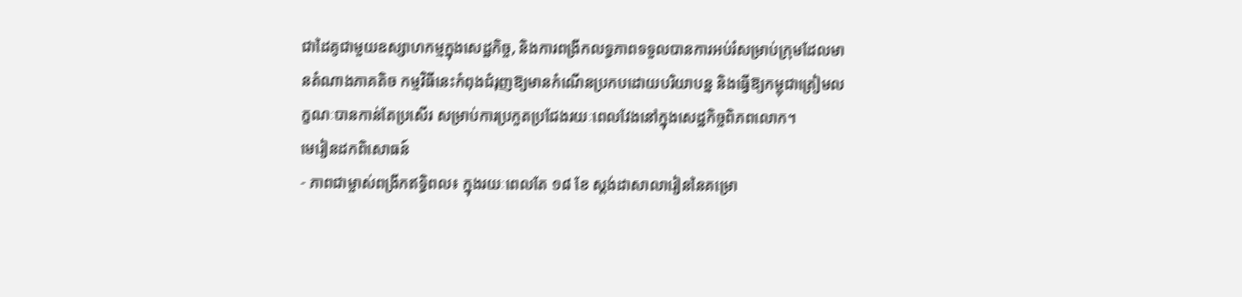ជាដៃគូជាមួយឧស្សាហកម្មក្នុងសេដ្ឋកិច្ច, និងការពង្រីកលទ្ធភាពទទួលបានការអប់រំសម្រាប់ក្រុមដែលមានតំណាងភាគតិច កម្មវិធីនេះកំពុងជំរុញឱ្យមានកំណើនប្រកបដោយបរិយាបន្ន និងធ្វើឱ្យកម្ពុជាត្រៀមលក្ខណៈបានកាន់តែប្រសើរ សម្រាប់ការប្រកួតប្រជែងរយៈពេលវែងនៅក្នុងសេដ្ឋកិច្ចពិភពលោក។
មេរៀនដកពិសោធន៍
- ភាពជាម្ចាស់ពង្រីកឥទ្ធិពល៖ ក្នុងរយៈពេលតែ ១៨ ខែ ស្តង់ដាសាលារៀននៃគម្រោ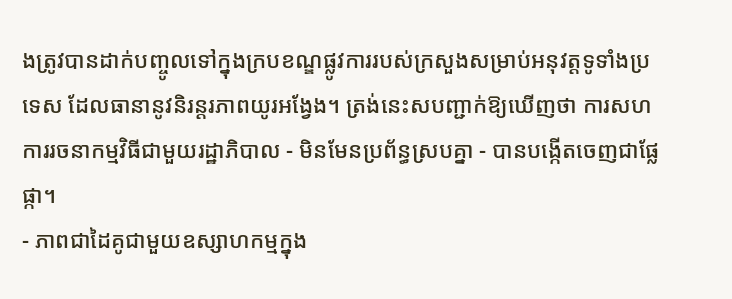ងត្រូវបានដាក់បញ្ចូលទៅក្នុងក្របខណ្ឌផ្លូវការរបស់ក្រសួងសម្រាប់អនុវត្តទូទាំងប្រទេស ដែលធានានូវនិរន្តរភាពយូរអង្វែង។ ត្រង់នេះសបញ្ជាក់ឱ្យឃើញថា ការសហការរចនាកម្មវិធីជាមួយរដ្ឋាភិបាល - មិនមែនប្រព័ន្ធស្របគ្នា - បានបង្កើតចេញជាផ្លែផ្កា។
- ភាពជាដៃគូជាមួយឧស្សាហកម្មក្នុង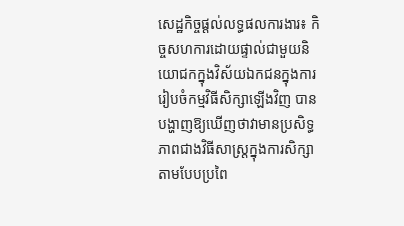សេដ្ឋកិច្ចផ្តល់លទ្ធផលការងារ៖ កិច្ចសហការដោយផ្ទាល់ជាមួយនិយោជកក្នុងវិស័យឯកជនក្នុងការរៀបចំកម្មវិធីសិក្សាឡើងវិញ បានបង្ហាញឱ្យឃើញថាវាមានប្រសិទ្ធភាពជាងវិធីសាស្រ្តក្នុងការសិក្សាតាមបែបប្រពៃ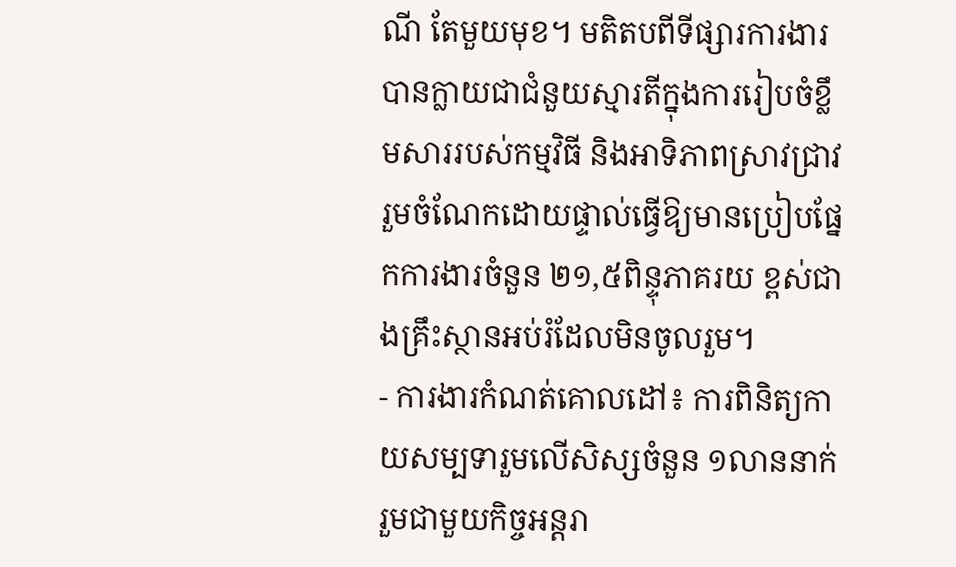ណី តែមួយមុខ។ មតិតបពីទីផ្សារការងារបានក្លាយជាជំនួយស្មារតីក្នុងការរៀបចំខ្លឹមសាររបស់កម្មវិធី និងអាទិភាពស្រាវជ្រាវ រួមចំណែកដោយផ្ទាល់ធ្វើឱ្យមានប្រៀបផ្នែកការងារចំនួន ២១,៥ពិន្ទុភាគរយ ខ្ពស់ជាងគ្រឹះស្ថានអប់រំដែលមិនចូលរួម។
- ការងារកំណត់គោលដៅ៖ ការពិនិត្យកាយសម្បទារួមលើសិស្សចំនួន ១លាននាក់ រួមជាមួយកិច្ចអន្តរា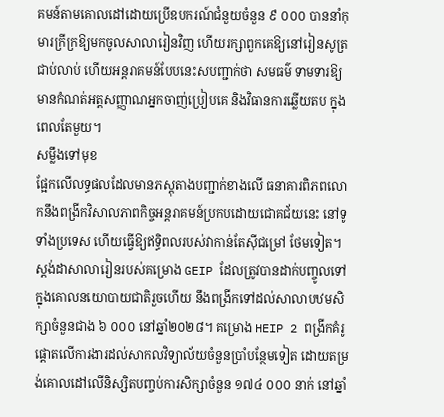គមន៍តាមគោលដៅដោយប្រើឧបករណ៍ជំនួយចំនួន ៩ ០០០ បាននាំកុមារក្រីក្រឱ្យមកចូលសាលារៀនវិញ ហើយរក្សាពួកគេឱ្យនៅរៀនសូត្រជាប់លាប់ ហើយអន្តរាគមន៍បែបនេះសបញ្ជាក់ថា សមធម៌ ទាមទារឱ្យមានកំណត់អត្តសញ្ញាណអ្នកចាញ់ប្រៀបគេ និងវិធានការឆ្លើយតប ក្នុងពេលតែមួយ។
សម្លឹងទៅមុខ
ផ្អែកលើលទ្ធផលដែលមានភស្តុតាងបញ្ជាក់ខាងលើ ធនាគារពិភពលោកនឹងពង្រីកវិសាលភាពកិច្ចអន្តរាគមន៍ប្រកបដោយជោគជ័យនេះ នៅទូទាំងប្រទេស ហើយធ្វើឱ្យឥទ្ធិពលរបស់វាកាន់តែស៊ីជម្រៅ ថែមទៀត។ ស្តង់ដាសាលារៀនរបស់គម្រោង GEIP ដែលត្រូវបានដាក់បញ្ចូលទៅក្នុងគោលនយោបាយជាតិរួចហើយ នឹងពង្រីកទៅដល់សាលាបឋមសិក្សាចំនួនជាង ៦ ០០០ នៅឆ្នាំ២០២៨។ គម្រោង HEIP 2 ពង្រីកគំរូផ្តោតលើការងារដល់សាកលវិទ្យាល័យចំនួនប្រាំបន្ថែមទៀត ដោយតម្រង់គោលដៅលើនិស្សិតបញ្ចប់ការសិក្សាចំនួន ១៧៤ ០០០ នាក់ នៅឆ្នាំ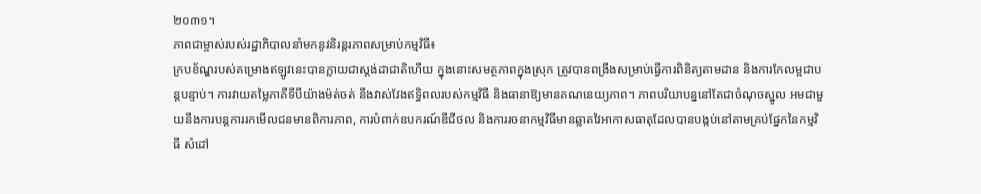២០៣១។
ភាពជាម្ចាស់របស់រដ្ឋាភិបាលនាំមកនូវនិរន្តរភាពសម្រាប់កម្មវិធី៖
ក្របខ័ណ្ឌរបស់គម្រោងឥឡូវនេះបានក្លាយជាស្តង់ដាជាតិហើយ ក្នុងនោះសមត្ថភាពក្នុងស្រុក ត្រូវបានពង្រឹងសម្រាប់ធ្វើការពិនិត្យតាមដាន និងការកែលម្អជាបន្តបន្ទាប់។ ការវាយតម្លៃភាគីទីបីយ៉ាងម៉ត់ចត់ នឹងវាស់វែងឥទ្ធិពលរបស់កម្មវិធី និងធានាឱ្យមានគណនេយ្យភាព។ ភាពបរិយាបន្ននៅតែជាចំណុចស្នូល អមជាមួយនឹងការបន្តការរកមើលជនមានពិការភាព, ការបំពាក់ឧបករណ៍ឌីជីថល និងការរចនាកម្មវិធីមានឆ្លាតវៃអាកាសធាតុដែលបានបង្កប់នៅតាមគ្រប់ផ្នែកនៃកម្មវិធី សំដៅ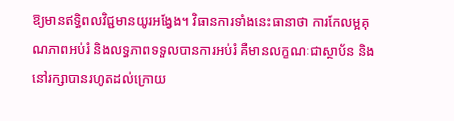ឱ្យមានឥទ្ធិពលវិជ្ជមានយូរអង្វែង។ វិធានការទាំងនេះធានាថា ការកែលម្អគុណភាពអប់រំ និងលទ្ធភាពទទួលបានការអប់រំ គឺមានលក្ខណៈជាស្ថាប័ន និងនៅរក្សាបានរហូតដល់ក្រោយ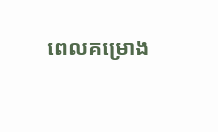ពេលគម្រោង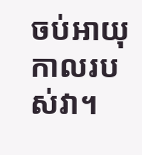ចប់អាយុកាលរបស់វា។